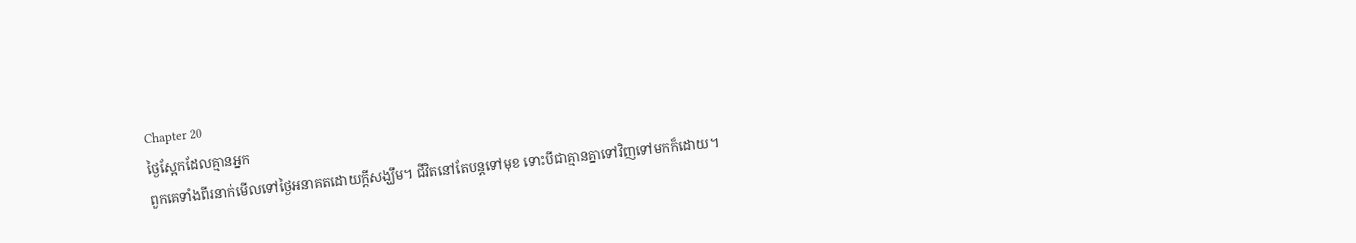Chapter 20
ថ្ងៃស្អែកដែលគ្មានអ្នក
ពួកគេទាំងពីរនាក់មើលទៅថ្ងៃអនាគតដោយក្តីសង្ឃឹម។ ជីវិតនៅតែបន្តទៅមុខ ទោះបីជាគ្មានគ្នាទៅវិញទៅមកក៏ដោយ។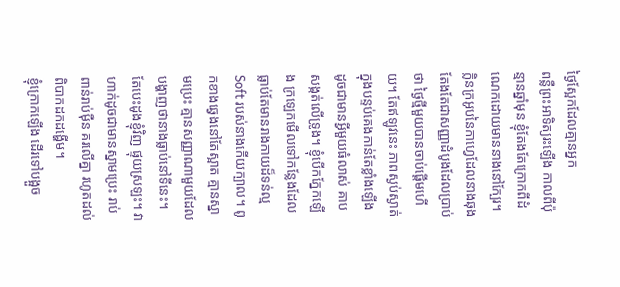ថ្ងៃស្អែកដែលគ្មានអ្នក
ពន្លឺព្រះអាទិត្យរះឡើង កាលពីប៉ុន្មានឆ្នាំមុន ខ្ញុំតែងតែក្រោកពីដំណេកដោយមាននាងនៅក្បែរ។ ក្លិនក្រអូបនៃកាហ្វេដែលនាងឆុង តែងតែជាសញ្ញាដំបូងដែលប្រាប់ថា ថ្ងៃថ្មីមួយបានចាប់ផ្ដើមហើយ។ តែឥឡូវនេះ ភាពស្ងប់ស្ងាត់ក្នុងបន្ទប់គេងកាន់តែខ្លាំងឡើង ដូចជាមានអ្វីមួយធំលាស់ គាបសង្កត់លើទ្រូង។ ខ្ញុំបើកភ្នែកឡើង ក្រឡេកមើលទៅកន្លែងដែលធ្លាប់តែមានរាងកាយដ៏ទន់ល្ម Soft របស់នាងកើយក្បាល។ ពូកខាងឆ្វេងនៅតែស្អាត គ្មានស្នាមប្រេះ គ្មានសញ្ញាណាមួយដែលបង្ហាញថានាងធ្លាប់នៅទីនេះ។ តែបេះដូងខ្ញុំវិញ ផ្ទុយស្រឡះ។ វាហាក់ដូចជាមានស្នាមប្រេះ រាប់ពាន់រាប់ម៉ឺន គរលើគ្នា រហូតដល់ពិបាកដកដង្ហើម។
ខ្ញុំក្រោកឡើង ដើរទៅបង្អួច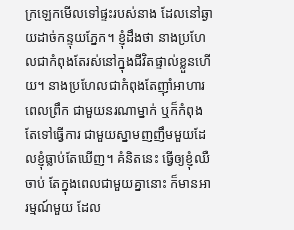ក្រឡេកមើលទៅផ្ទះរបស់នាង ដែលនៅឆ្ងាយដាច់កន្ទុយភ្នែក។ ខ្ញុំដឹងថា នាងប្រហែលជាកំពុងតែរស់នៅក្នុងជីវិតផ្ទាល់ខ្លួនហើយ។ នាងប្រហែលជាកំពុងតែញ៉ាំអាហារពេលព្រឹក ជាមួយនរណាម្នាក់ ឬក៏កំពុងតែទៅធ្វើការ ជាមួយស្នាមញញឹមមួយដែលខ្ញុំធ្លាប់តែឃើញ។ គំនិតនេះ ធ្វើឲ្យខ្ញុំឈឺចាប់ តែក្នុងពេលជាមួយគ្នានោះ ក៏មានអារម្មណ៍មួយ ដែល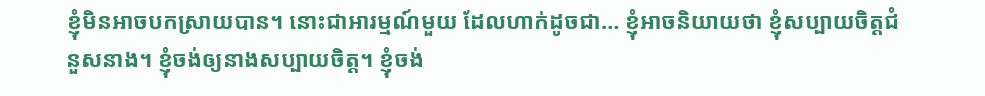ខ្ញុំមិនអាចបកស្រាយបាន។ នោះជាអារម្មណ៍មួយ ដែលហាក់ដូចជា… ខ្ញុំអាចនិយាយថា ខ្ញុំសប្បាយចិត្តជំនួសនាង។ ខ្ញុំចង់ឲ្យនាងសប្បាយចិត្ត។ ខ្ញុំចង់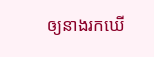ឲ្យនាងរកឃើ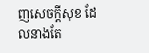ញសេចក្តីសុខ ដែលនាងតែ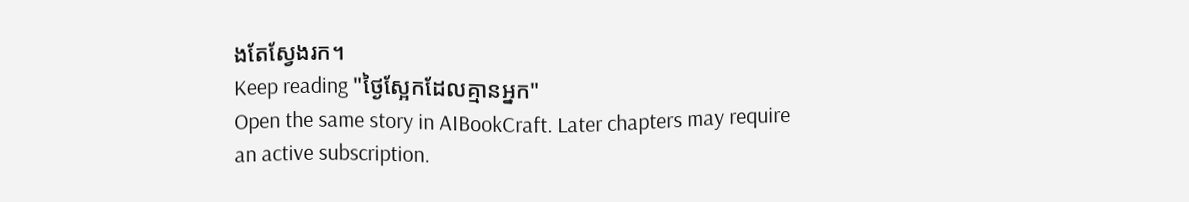ងតែស្វែងរក។
Keep reading "ថ្ងៃស្អែកដែលគ្មានអ្នក"
Open the same story in AIBookCraft. Later chapters may require an active subscription.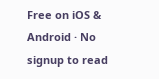Free on iOS & Android · No signup to read